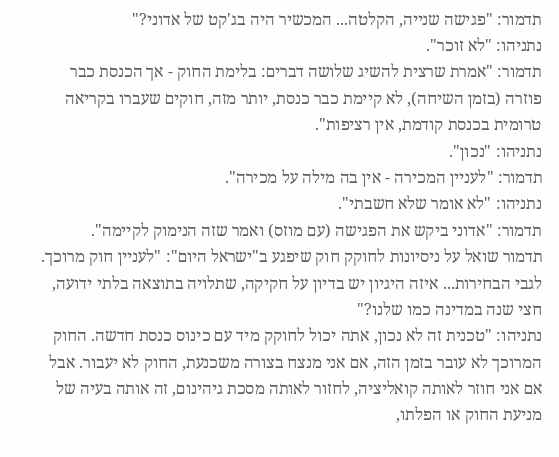תדמור: "פגישה שנייה, הקלטה... המכשיר היה בג'קט של אדוני?"
נתניהו: "לא זוכר".
תדמור: "אמרת שרצית להשיג שלושה דברים: בלימת החוק - אך הכנסת כבר פוזרה (בזמן השיחה), לא קיימת כבר כנסת, יותר מזה, חוקים שעברו בקריאה טרומית בכנסת קודמת, אין רציפות".
נתניהו: "נכון".
תדמור: "לעניין המכירה - אין בה מילה על מכירה".
נתניהו: "לא אומר שלא חשבתי".
תדמור: "אדוני ביקש את הפגישה (עם מוזס) ואמר שזה הנימוק לקיימה".
תדמור שואל על ניסיונות לחוקק חוק שיפגע ב"ישראל היום": "לעניין חוק מרוכך. לגבי הבחירות... איזה היגיון יש בדיון על חקיקה, שתלויה בתוצאה בלתי ידועה, חצי שנה במדינה כמו שלנו?"
נתניהו: "טכנית זה לא נכון, אתה יכול לחוקק מיד עם כינוס כנסת חדשה. החוק המרוכך לא עובר בזמן הזה, אם אני מנצח בצורה משכנעת, החוק לא יעבור. אבל אם אני חוזר לאותה קואליציה, לחזור לאותה מסכת גיהינום, זה אותה בעיה של מניעת החוק או הפלתו,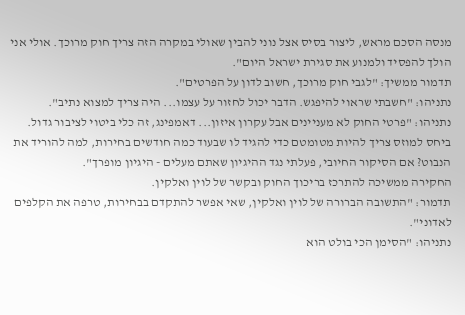מנסה הסכם מראש, ליצור בסיס אצל נוני להבין שאולי במקרה הזה צריך חוק מרוכך. אולי אני הולך להפסיד ולמנוע את סגירת ישראל היום".
תדמור ממשיך: "לגבי חוק מרוכך, חשוב לדון על הפרטים".
נתניהו: "חשבתי שראוי להיפגש. הדבר יכול לחזור על עצמו... היה צריך למצוא נתיב".
נתניהו: "פרטי החוק לא מעניינים אבל עקרון איזון... דאמפינג, זה כלי ביטוי לציבור גדול. ביחס למוזס צריך להיות מטומטם כדי להגיד לו שבעוד כמה חודשים בחירות, למה להוריד את הנבוט? אם הסיקור החיובי, פעלתי נגד ההיגיון שאתם מעלים - היגיון מופרך".
החקירה ממשיכה להתרכז בריכוך החוק ובקשר של לוין ואלקין.
תדמור: "התשובה הברורה של לוין ואלקין, שאי אפשר להתקדם בבחירות, טרפה את הקלפים לאדוני".
נתניהו: "הסימן הכי בולט הוא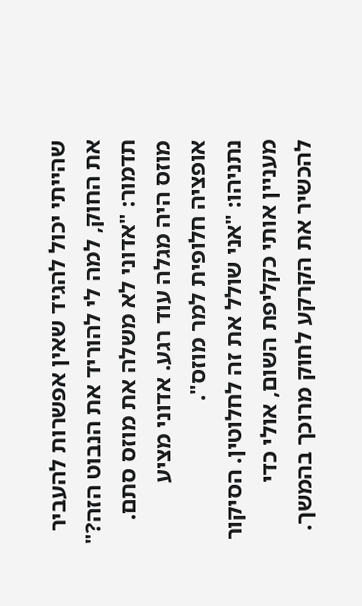שהייתי יכול להגיד שאין אפשרות להעביר את החוק, למה לי להוריד את הנבוט הזה?"
תדמור: "אדוני לא משלה את מוזס סתם. מוזס היה מגלה עוד רגע. אדוני מציע אופציה חלופית למר מוזס".
נתניהו: "אני שולל את זה לחלוטין. הסיקור מעניין אותי כקליפת השום, אולי כדי להכשיר את הקרקע לחוק מרוכך בהמשך.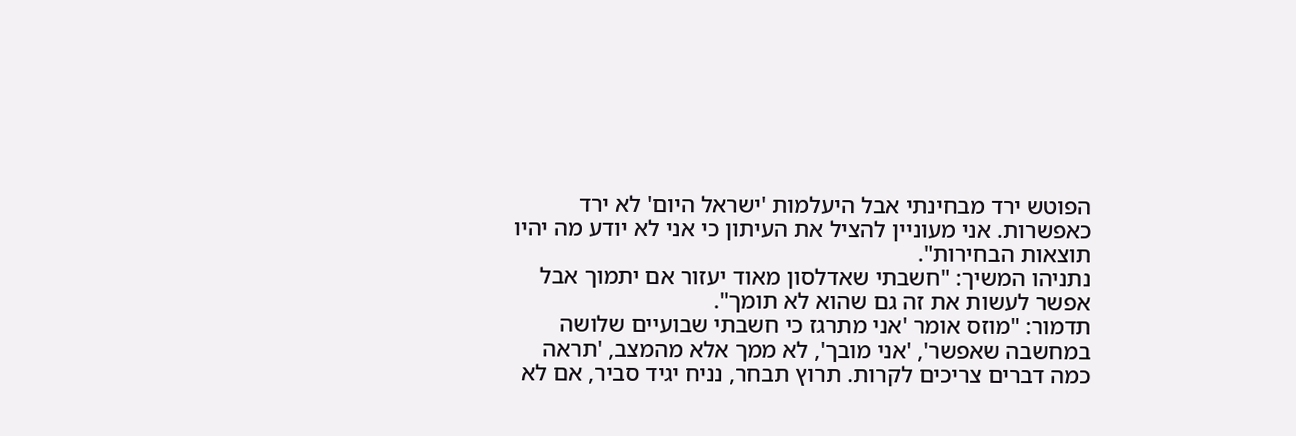הפוטש ירד מבחינתי אבל היעלמות 'ישראל היום' לא ירד כאפשרות. אני מעוניין להציל את העיתון כי אני לא יודע מה יהיו תוצאות הבחירות".
נתניהו המשיך: "חשבתי שאדלסון מאוד יעזור אם יתמוך אבל אפשר לעשות את זה גם שהוא לא תומך".
תדמור: "מוזס אומר 'אני מתרגז כי חשבתי שבועיים שלושה במחשבה שאפשר', 'אני מובך', לא ממך אלא מהמצב, 'תראה כמה דברים צריכים לקרות. תרוץ תבחר, נניח יגיד סביר, אם לא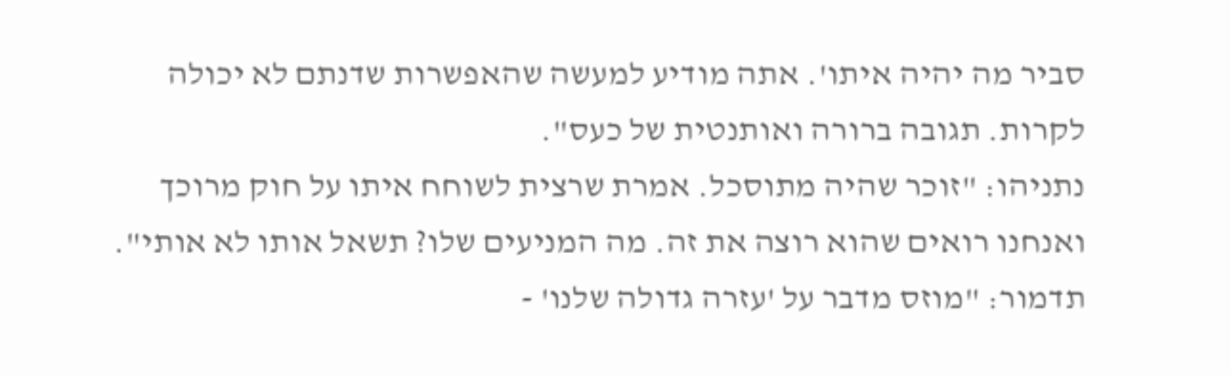סביר מה יהיה איתו'. אתה מודיע למעשה שהאפשרות שדנתם לא יכולה לקרות. תגובה ברורה ואותנטית של כעס".
נתניהו: "זוכר שהיה מתוסכל. אמרת שרצית לשוחח איתו על חוק מרוכך ואנחנו רואים שהוא רוצה את זה. מה המניעים שלו? תשאל אותו לא אותי".
תדמור: "מוזס מדבר על 'עזרה גדולה שלנו' -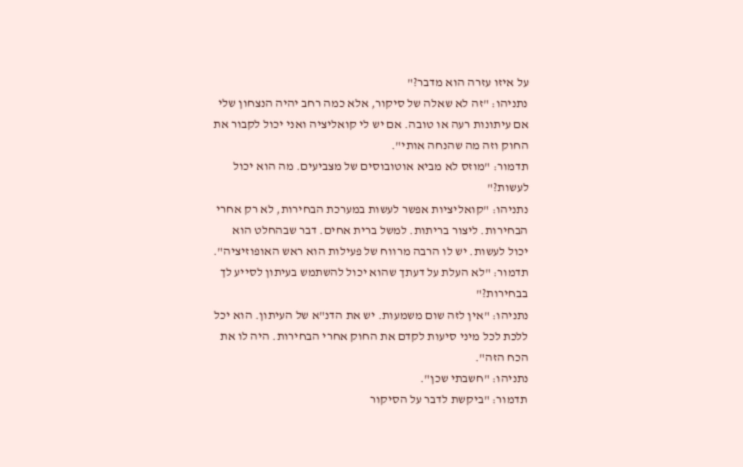על איזו עזרה הוא מדבר?"
נתניהו: "זה לא שאלה של סיקור, אלא כמה רחב יהיה הנצחון שלי אם עיתונות רעה או טובה. אם יש לי קואליציה ואני יכול לקבור את החוק וזה מה שהנחה אותי".
תדמור: "מוזס לא מביא אוטובוסים של מצביעים. מה הוא יכול לעשות?"
נתניהו: "קואליציות אפשר לעשות במערכת הבחירות, לא רק אחרי הבחירות. ליצור בריתות. למשל ברית אחים. דבר שבהחלט הוא יכול לעשות. יש לו הרבה מרווח של פעילות הוא ראש האופוזיציה".
תדמור: "לא העלת על דעתך שהוא יכול להשתמש בעיתון לסייע לך בבחירות?"
נתניהו: "אין לזה שום משמעות. יש את הדנ"א של העיתון. הוא יכל ללכת לכל מיני סיעות לקדם את החוק אחרי הבחירות. היה לו את הכח הזה".
נתניהו: "חשבתי שכן".
תדמור: "ביקשת לדבר על הסיקור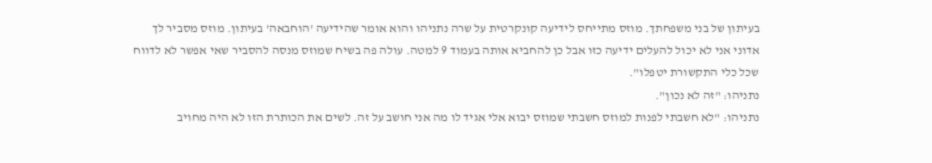בעיתון של בני משפחתך. מוזס מתייחס לידיעה קונקרטית על שרה נתניהו והוא אומר שהידיעה 'הוחבאה' בעיתון. מוזס מסביר לך אדוני אני לא יכול להעלים ידיעה כזו אבל כן להחביא אותה בעמוד 9 למטה. עולה פה בשיח שמוזס מנסה להסביר שאי אפשר לא לדווח שכל כלי התקשורת יטפלו".
נתניהו: "זה לא נכון".
נתניהו: "לא חשבתי לפנות למוזס חשבתי שמוזס יבוא אלי אגיד לו מה אני חושב על זה. לשים את הכותרת הזו לא היה מחויב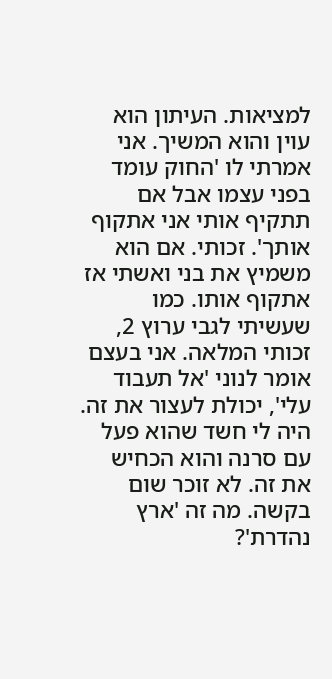למציאות. העיתון הוא עוין והוא המשיך. אני אמרתי לו 'החוק עומד בפני עצמו אבל אם תתקיף אותי אני אתקוף אותך'. זכותי. אם הוא משמיץ את בני ואשתי אז אתקוף אותו. כמו שעשיתי לגבי ערוץ 2, זכותי המלאה. אני בעצם אומר לנוני 'אל תעבוד עלי', יכולת לעצור את זה. היה לי חשד שהוא פעל עם סרנה והוא הכחיש את זה. לא זוכר שום בקשה. מה זה 'ארץ נהדרת'?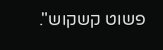פשוט קשקוש".